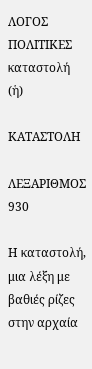ΛΟΓΟΣ
ΠΟΛΙΤΙΚΕΣ
καταστολή (ἡ)

ΚΑΤΑΣΤΟΛΗ

ΛΕΞΑΡΙΘΜΟΣ 930

Η καταστολή, μια λέξη με βαθιές ρίζες στην αρχαία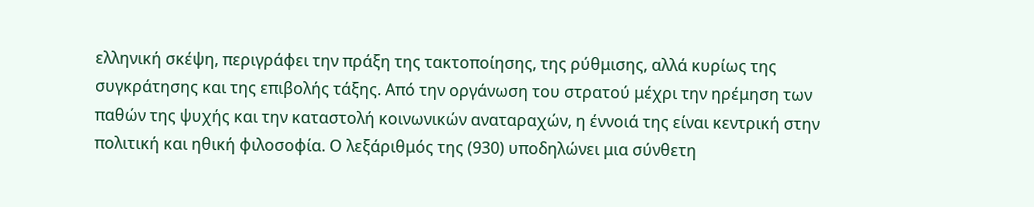ελληνική σκέψη, περιγράφει την πράξη της τακτοποίησης, της ρύθμισης, αλλά κυρίως της συγκράτησης και της επιβολής τάξης. Από την οργάνωση του στρατού μέχρι την ηρέμηση των παθών της ψυχής και την καταστολή κοινωνικών αναταραχών, η έννοιά της είναι κεντρική στην πολιτική και ηθική φιλοσοφία. Ο λεξάριθμός της (930) υποδηλώνει μια σύνθετη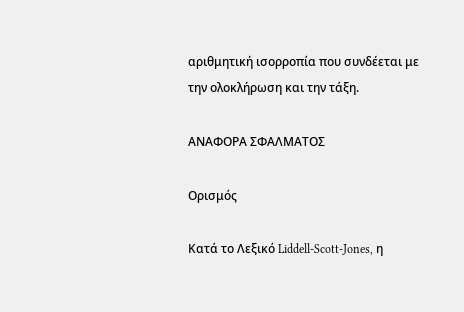αριθμητική ισορροπία που συνδέεται με την ολοκλήρωση και την τάξη.

ΑΝΑΦΟΡΑ ΣΦΑΛΜΑΤΟΣ

Ορισμός

Κατά το Λεξικό Liddell-Scott-Jones, η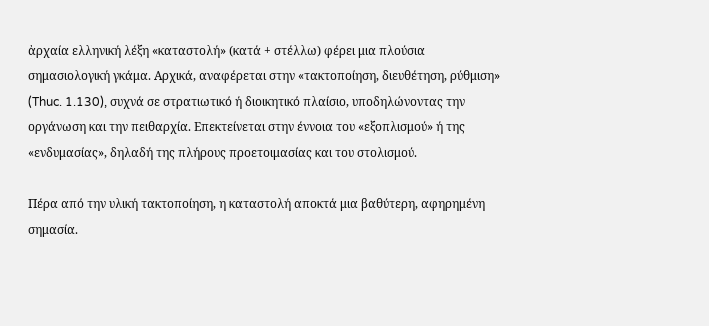ἀρχαία ελληνική λέξη «καταστολή» (κατά + στέλλω) φέρει μια πλούσια σημασιολογική γκάμα. Αρχικά, αναφέρεται στην «τακτοποίηση, διευθέτηση, ρύθμιση» (Thuc. 1.130), συχνά σε στρατιωτικό ή διοικητικό πλαίσιο, υποδηλώνοντας την οργάνωση και την πειθαρχία. Επεκτείνεται στην έννοια του «εξοπλισμού» ή της «ενδυμασίας», δηλαδή της πλήρους προετοιμασίας και του στολισμού.

Πέρα από την υλική τακτοποίηση, η καταστολή αποκτά μια βαθύτερη, αφηρημένη σημασία.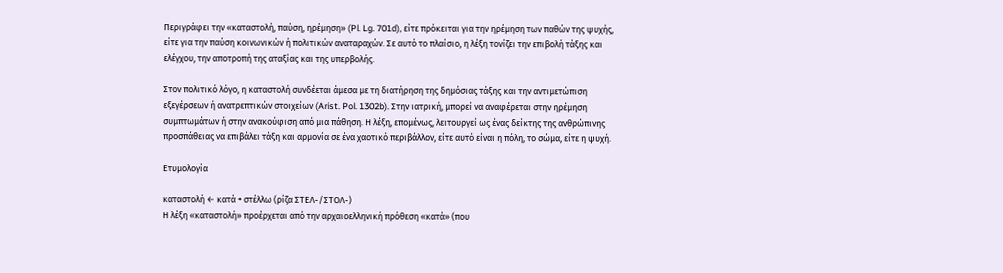Περιγράφει την «καταστολή, παύση, ηρέμηση» (Pl. Lg. 701d), είτε πρόκειται για την ηρέμηση των παθών της ψυχής, είτε για την παύση κοινωνικών ή πολιτικών αναταραχών. Σε αυτό το πλαίσιο, η λέξη τονίζει την επιβολή τάξης και ελέγχου, την αποτροπή της αταξίας και της υπερβολής.

Στον πολιτικό λόγο, η καταστολή συνδέεται άμεσα με τη διατήρηση της δημόσιας τάξης και την αντιμετώπιση εξεγέρσεων ή ανατρεπτικών στοιχείων (Arist. Pol. 1302b). Στην ιατρική, μπορεί να αναφέρεται στην ηρέμηση συμπτωμάτων ή στην ανακούφιση από μια πάθηση. Η λέξη, επομένως, λειτουργεί ως ένας δείκτης της ανθρώπινης προσπάθειας να επιβάλει τάξη και αρμονία σε ένα χαοτικό περιβάλλον, είτε αυτό είναι η πόλη, το σώμα, είτε η ψυχή.

Ετυμολογία

καταστολή ← κατά + στέλλω (ρίζα ΣΤΕΛ-/ΣΤΟΛ-)
Η λέξη «καταστολή» προέρχεται από την αρχαιοελληνική πρόθεση «κατά» (που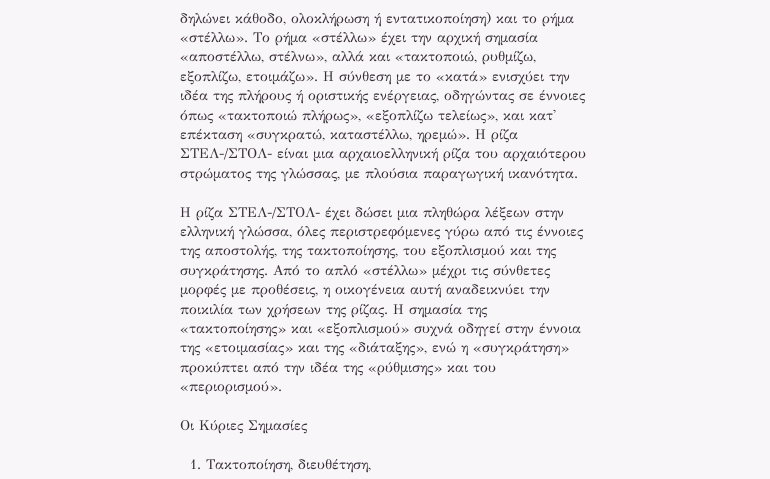δηλώνει κάθοδο, ολοκλήρωση ή εντατικοποίηση) και το ρήμα «στέλλω». Το ρήμα «στέλλω» έχει την αρχική σημασία «αποστέλλω, στέλνω», αλλά και «τακτοποιώ, ρυθμίζω, εξοπλίζω, ετοιμάζω». Η σύνθεση με το «κατά» ενισχύει την ιδέα της πλήρους ή οριστικής ενέργειας, οδηγώντας σε έννοιες όπως «τακτοποιώ πλήρως», «εξοπλίζω τελείως», και κατ' επέκταση «συγκρατώ, καταστέλλω, ηρεμώ». Η ρίζα ΣΤΕΛ-/ΣΤΟΛ- είναι μια αρχαιοελληνική ρίζα του αρχαιότερου στρώματος της γλώσσας, με πλούσια παραγωγική ικανότητα.

Η ρίζα ΣΤΕΛ-/ΣΤΟΛ- έχει δώσει μια πληθώρα λέξεων στην ελληνική γλώσσα, όλες περιστρεφόμενες γύρω από τις έννοιες της αποστολής, της τακτοποίησης, του εξοπλισμού και της συγκράτησης. Από το απλό «στέλλω» μέχρι τις σύνθετες μορφές με προθέσεις, η οικογένεια αυτή αναδεικνύει την ποικιλία των χρήσεων της ρίζας. Η σημασία της «τακτοποίησης» και «εξοπλισμού» συχνά οδηγεί στην έννοια της «ετοιμασίας» και της «διάταξης», ενώ η «συγκράτηση» προκύπτει από την ιδέα της «ρύθμισης» και του «περιορισμού».

Οι Κύριες Σημασίες

  1. Τακτοποίηση, διευθέτηση,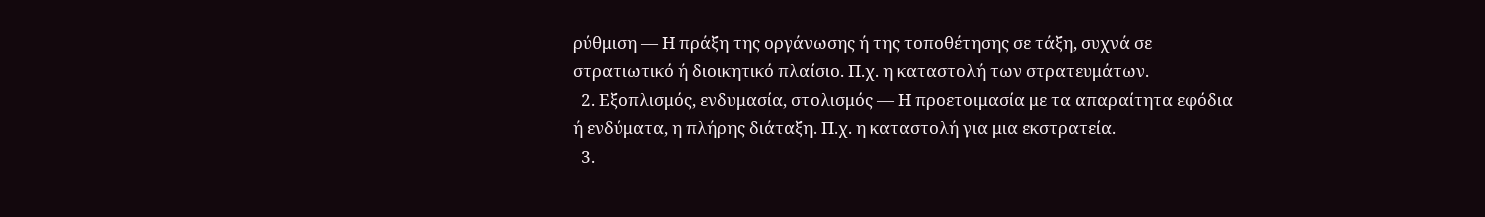ρύθμιση — Η πράξη της οργάνωσης ή της τοποθέτησης σε τάξη, συχνά σε στρατιωτικό ή διοικητικό πλαίσιο. Π.χ. η καταστολή των στρατευμάτων.
  2. Εξοπλισμός, ενδυμασία, στολισμός — Η προετοιμασία με τα απαραίτητα εφόδια ή ενδύματα, η πλήρης διάταξη. Π.χ. η καταστολή για μια εκστρατεία.
  3.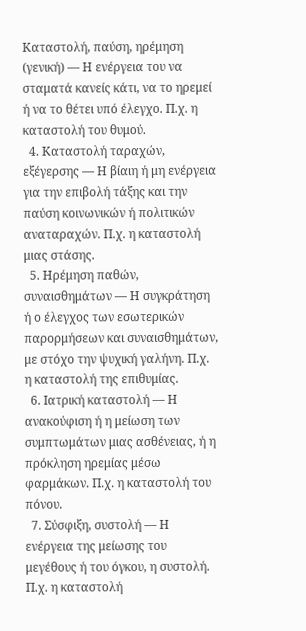Καταστολή, παύση, ηρέμηση (γενική) — Η ενέργεια του να σταματά κανείς κάτι, να το ηρεμεί ή να το θέτει υπό έλεγχο. Π.χ. η καταστολή του θυμού.
  4. Καταστολή ταραχών, εξέγερσης — Η βίαιη ή μη ενέργεια για την επιβολή τάξης και την παύση κοινωνικών ή πολιτικών αναταραχών. Π.χ. η καταστολή μιας στάσης.
  5. Ηρέμηση παθών, συναισθημάτων — Η συγκράτηση ή ο έλεγχος των εσωτερικών παρορμήσεων και συναισθημάτων, με στόχο την ψυχική γαλήνη. Π.χ. η καταστολή της επιθυμίας.
  6. Ιατρική καταστολή — Η ανακούφιση ή η μείωση των συμπτωμάτων μιας ασθένειας, ή η πρόκληση ηρεμίας μέσω φαρμάκων. Π.χ. η καταστολή του πόνου.
  7. Σύσφιξη, συστολή — Η ενέργεια της μείωσης του μεγέθους ή του όγκου, η συστολή. Π.χ. η καταστολή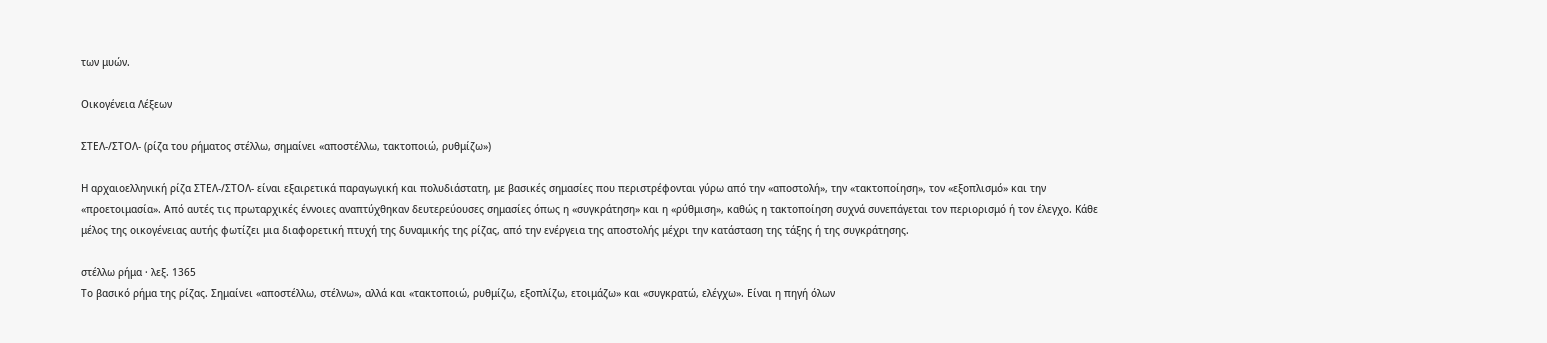των μυών.

Οικογένεια Λέξεων

ΣΤΕΛ-/ΣΤΟΛ- (ρίζα του ρήματος στέλλω, σημαίνει «αποστέλλω, τακτοποιώ, ρυθμίζω»)

Η αρχαιοελληνική ρίζα ΣΤΕΛ-/ΣΤΟΛ- είναι εξαιρετικά παραγωγική και πολυδιάστατη, με βασικές σημασίες που περιστρέφονται γύρω από την «αποστολή», την «τακτοποίηση», τον «εξοπλισμό» και την «προετοιμασία». Από αυτές τις πρωταρχικές έννοιες αναπτύχθηκαν δευτερεύουσες σημασίες όπως η «συγκράτηση» και η «ρύθμιση», καθώς η τακτοποίηση συχνά συνεπάγεται τον περιορισμό ή τον έλεγχο. Κάθε μέλος της οικογένειας αυτής φωτίζει μια διαφορετική πτυχή της δυναμικής της ρίζας, από την ενέργεια της αποστολής μέχρι την κατάσταση της τάξης ή της συγκράτησης.

στέλλω ρήμα · λεξ. 1365
Το βασικό ρήμα της ρίζας. Σημαίνει «αποστέλλω, στέλνω», αλλά και «τακτοποιώ, ρυθμίζω, εξοπλίζω, ετοιμάζω» και «συγκρατώ, ελέγχω». Είναι η πηγή όλων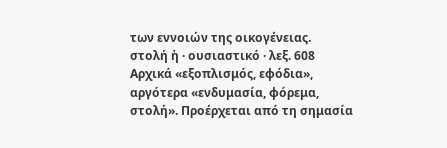των εννοιών της οικογένειας.
στολή ἡ · ουσιαστικό · λεξ. 608
Αρχικά «εξοπλισμός, εφόδια», αργότερα «ενδυμασία, φόρεμα, στολή». Προέρχεται από τη σημασία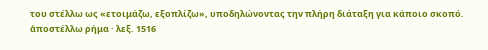του στέλλω ως «ετοιμάζω, εξοπλίζω», υποδηλώνοντας την πλήρη διάταξη για κάποιο σκοπό.
ἀποστέλλω ρήμα · λεξ. 1516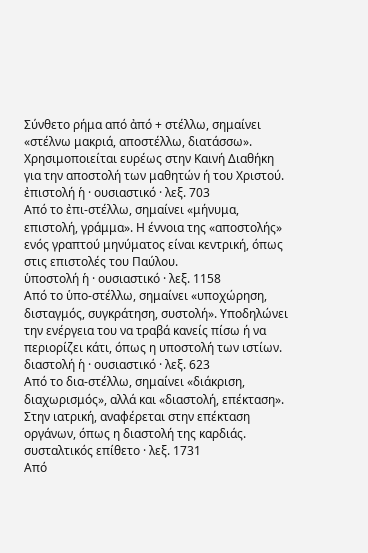Σύνθετο ρήμα από ἀπό + στέλλω, σημαίνει «στέλνω μακριά, αποστέλλω, διατάσσω». Χρησιμοποιείται ευρέως στην Καινή Διαθήκη για την αποστολή των μαθητών ή του Χριστού.
ἐπιστολή ἡ · ουσιαστικό · λεξ. 703
Από το ἐπι-στέλλω, σημαίνει «μήνυμα, επιστολή, γράμμα». Η έννοια της «αποστολής» ενός γραπτού μηνύματος είναι κεντρική, όπως στις επιστολές του Παύλου.
ὑποστολή ἡ · ουσιαστικό · λεξ. 1158
Από το ὑπο-στέλλω, σημαίνει «υποχώρηση, δισταγμός, συγκράτηση, συστολή». Υποδηλώνει την ενέργεια του να τραβά κανείς πίσω ή να περιορίζει κάτι, όπως η υποστολή των ιστίων.
διαστολή ἡ · ουσιαστικό · λεξ. 623
Από το δια-στέλλω, σημαίνει «διάκριση, διαχωρισμός», αλλά και «διαστολή, επέκταση». Στην ιατρική, αναφέρεται στην επέκταση οργάνων, όπως η διαστολή της καρδιάς.
συσταλτικός επίθετο · λεξ. 1731
Από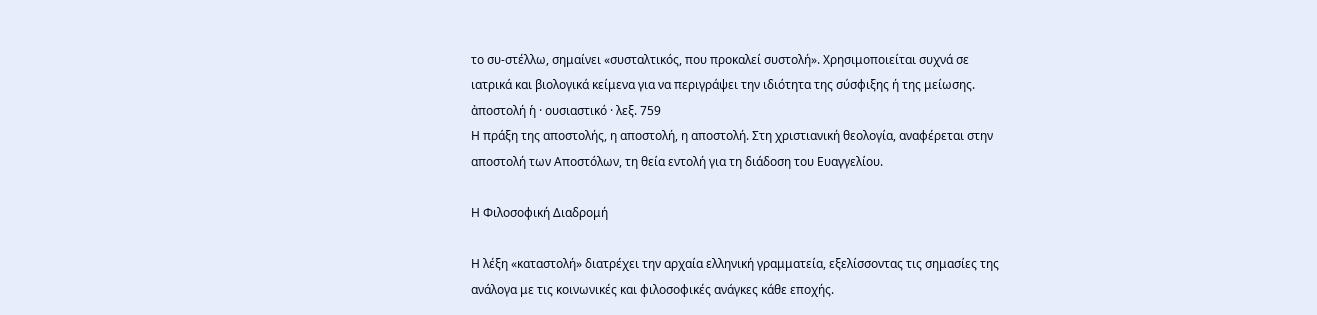το συ-στέλλω, σημαίνει «συσταλτικός, που προκαλεί συστολή». Χρησιμοποιείται συχνά σε ιατρικά και βιολογικά κείμενα για να περιγράψει την ιδιότητα της σύσφιξης ή της μείωσης.
ἀποστολή ἡ · ουσιαστικό · λεξ. 759
Η πράξη της αποστολής, η αποστολή, η αποστολή. Στη χριστιανική θεολογία, αναφέρεται στην αποστολή των Αποστόλων, τη θεία εντολή για τη διάδοση του Ευαγγελίου.

Η Φιλοσοφική Διαδρομή

Η λέξη «καταστολή» διατρέχει την αρχαία ελληνική γραμματεία, εξελίσσοντας τις σημασίες της ανάλογα με τις κοινωνικές και φιλοσοφικές ανάγκες κάθε εποχής.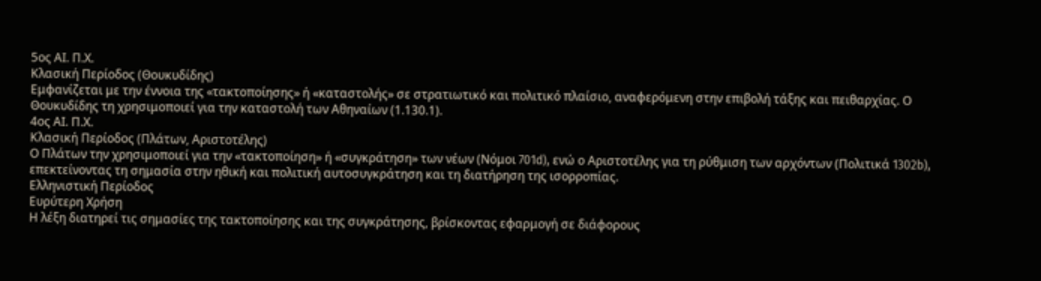5ος ΑΙ. Π.Χ.
Κλασική Περίοδος (Θουκυδίδης)
Εμφανίζεται με την έννοια της «τακτοποίησης» ή «καταστολής» σε στρατιωτικό και πολιτικό πλαίσιο, αναφερόμενη στην επιβολή τάξης και πειθαρχίας. Ο Θουκυδίδης τη χρησιμοποιεί για την καταστολή των Αθηναίων (1.130.1).
4ος ΑΙ. Π.Χ.
Κλασική Περίοδος (Πλάτων, Αριστοτέλης)
Ο Πλάτων την χρησιμοποιεί για την «τακτοποίηση» ή «συγκράτηση» των νέων (Νόμοι 701d), ενώ ο Αριστοτέλης για τη ρύθμιση των αρχόντων (Πολιτικά 1302b), επεκτείνοντας τη σημασία στην ηθική και πολιτική αυτοσυγκράτηση και τη διατήρηση της ισορροπίας.
Ελληνιστική Περίοδος
Ευρύτερη Χρήση
Η λέξη διατηρεί τις σημασίες της τακτοποίησης και της συγκράτησης, βρίσκοντας εφαρμογή σε διάφορους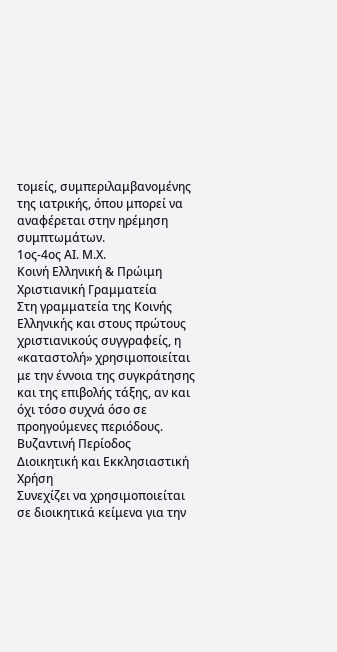τομείς, συμπεριλαμβανομένης της ιατρικής, όπου μπορεί να αναφέρεται στην ηρέμηση συμπτωμάτων.
1ος-4ος ΑΙ. Μ.Χ.
Κοινή Ελληνική & Πρώιμη Χριστιανική Γραμματεία
Στη γραμματεία της Κοινής Ελληνικής και στους πρώτους χριστιανικούς συγγραφείς, η «καταστολή» χρησιμοποιείται με την έννοια της συγκράτησης και της επιβολής τάξης, αν και όχι τόσο συχνά όσο σε προηγούμενες περιόδους.
Βυζαντινή Περίοδος
Διοικητική και Εκκλησιαστική Χρήση
Συνεχίζει να χρησιμοποιείται σε διοικητικά κείμενα για την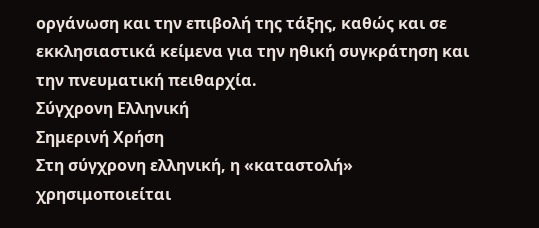οργάνωση και την επιβολή της τάξης, καθώς και σε εκκλησιαστικά κείμενα για την ηθική συγκράτηση και την πνευματική πειθαρχία.
Σύγχρονη Ελληνική
Σημερινή Χρήση
Στη σύγχρονη ελληνική, η «καταστολή» χρησιμοποιείται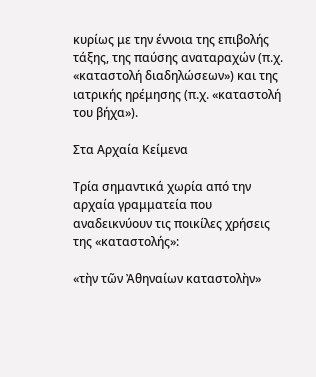κυρίως με την έννοια της επιβολής τάξης, της παύσης αναταραχών (π.χ. «καταστολή διαδηλώσεων») και της ιατρικής ηρέμησης (π.χ. «καταστολή του βήχα»).

Στα Αρχαία Κείμενα

Τρία σημαντικά χωρία από την αρχαία γραμματεία που αναδεικνύουν τις ποικίλες χρήσεις της «καταστολής»:

«τὴν τῶν Ἀθηναίων καταστολὴν»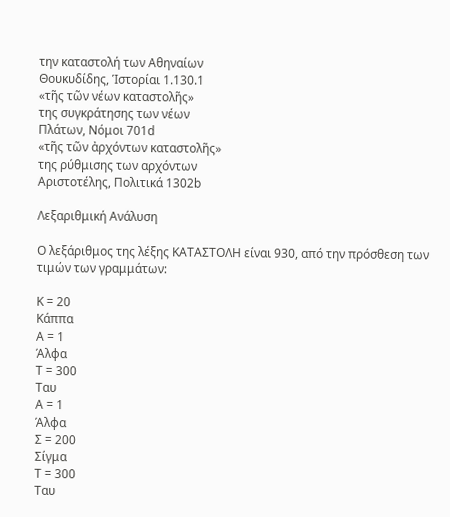την καταστολή των Αθηναίων
Θουκυδίδης, Ἱστορίαι 1.130.1
«τῆς τῶν νέων καταστολῆς»
της συγκράτησης των νέων
Πλάτων, Νόμοι 701d
«τῆς τῶν ἀρχόντων καταστολῆς»
της ρύθμισης των αρχόντων
Αριστοτέλης, Πολιτικά 1302b

Λεξαριθμική Ανάλυση

Ο λεξάριθμος της λέξης ΚΑΤΑΣΤΟΛΗ είναι 930, από την πρόσθεση των τιμών των γραμμάτων:

Κ = 20
Κάππα
Α = 1
Άλφα
Τ = 300
Ταυ
Α = 1
Άλφα
Σ = 200
Σίγμα
Τ = 300
Ταυ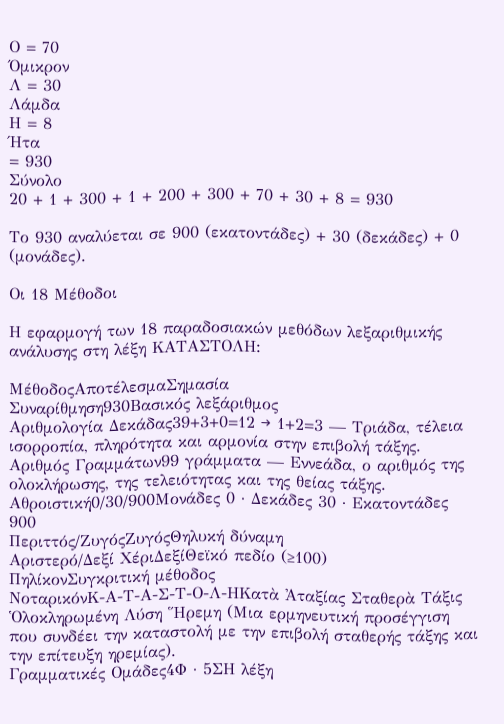Ο = 70
Όμικρον
Λ = 30
Λάμδα
Η = 8
Ήτα
= 930
Σύνολο
20 + 1 + 300 + 1 + 200 + 300 + 70 + 30 + 8 = 930

Το 930 αναλύεται σε 900 (εκατοντάδες) + 30 (δεκάδες) + 0 (μονάδες).

Οι 18 Μέθοδοι

Η εφαρμογή των 18 παραδοσιακών μεθόδων λεξαριθμικής ανάλυσης στη λέξη ΚΑΤΑΣΤΟΛΗ:

ΜέθοδοςΑποτέλεσμαΣημασία
Συναρίθμηση930Βασικός λεξάριθμος
Αριθμολογία Δεκάδας39+3+0=12 → 1+2=3 — Τριάδα, τέλεια ισορροπία, πληρότητα και αρμονία στην επιβολή τάξης.
Αριθμός Γραμμάτων99 γράμματα — Εννεάδα, ο αριθμός της ολοκλήρωσης, της τελειότητας και της θείας τάξης.
Αθροιστική0/30/900Μονάδες 0 · Δεκάδες 30 · Εκατοντάδες 900
Περιττός/ΖυγόςΖυγόςΘηλυκή δύναμη
Αριστερό/Δεξί ΧέριΔεξίΘεϊκό πεδίο (≥100)
ΠηλίκονΣυγκριτική μέθοδος
ΝοταρικόνΚ-Α-Τ-Α-Σ-Τ-Ο-Λ-ΗΚατὰ Ἀταξίας Σταθερὰ Τάξις Ὁλοκληρωμένη Λύση Ἥρεμη (Μια ερμηνευτική προσέγγιση που συνδέει την καταστολή με την επιβολή σταθερής τάξης και την επίτευξη ηρεμίας).
Γραμματικές Ομάδες4Φ · 5ΣΗ λέξη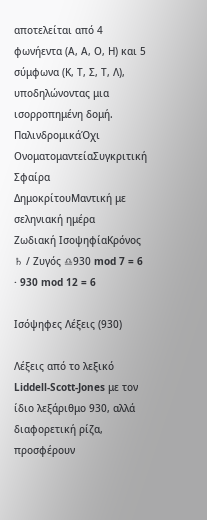αποτελείται από 4 φωνήεντα (Α, Α, Ο, Η) και 5 σύμφωνα (Κ, Τ, Σ, Τ, Λ), υποδηλώνοντας μια ισορροπημένη δομή.
ΠαλινδρομικάΌχι
ΟνοματομαντείαΣυγκριτική
Σφαίρα ΔημοκρίτουΜαντική με σεληνιακή ημέρα
Ζωδιακή ΙσοψηφίαΚρόνος ♄ / Ζυγός ♎930 mod 7 = 6 · 930 mod 12 = 6

Ισόψηφες Λέξεις (930)

Λέξεις από το λεξικό Liddell-Scott-Jones με τον ίδιο λεξάριθμο 930, αλλά διαφορετική ρίζα, προσφέρουν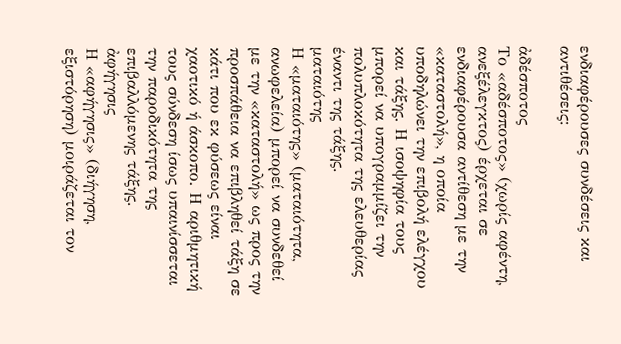ενδιαφέρουσες συνδέσεις και αντιθέσεις:

ἀδέσποτος
Το «αδέσποτος» (χωρίς αφέντη, ανεξέλεγκτος) έρχεται σε ενδιαφέρουσα αντίθεση με την «καταστολή», η οποία υποδηλώνει την επιβολή ελέγχου και τάξης. Η ισοψηφία τους μπορεί να υπογραμμίζει την πολυπλοκότητα της ελευθερίας έναντι της τάξης.
ματαιότης
Η «ματαιότης» (ματαιότητα, ανωφελεία) μπορεί να συνδεθεί με την «καταστολή» ως προς την προσπάθεια να επιβληθεί τάξη σε κάτι που εκ φύσεως είναι χαοτικό ή άσκοπο. Η αριθμητική τους σύνδεση ίσως υπαινίσσεται την παροδικότητα της επιβαλλόμενης τάξης.
ἀφήγησις
Η «αφήγησις» (διήγηση, εξιστόρηση) μοιράζεται τον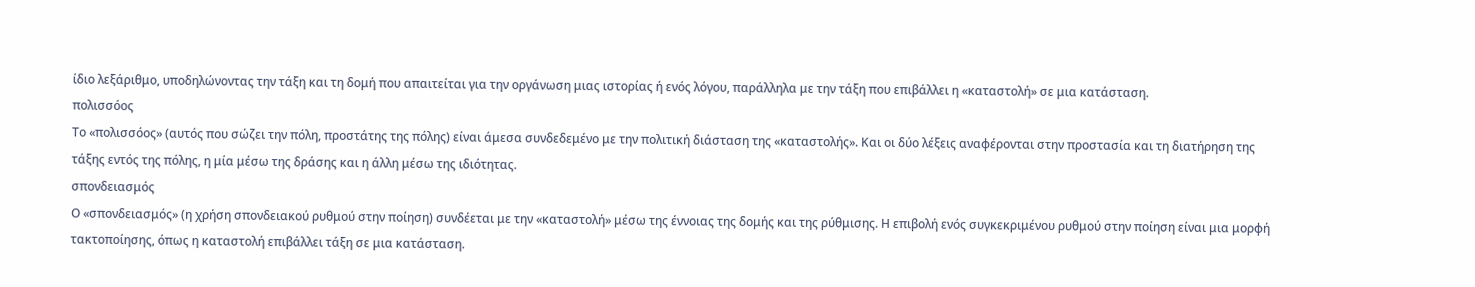ίδιο λεξάριθμο, υποδηλώνοντας την τάξη και τη δομή που απαιτείται για την οργάνωση μιας ιστορίας ή ενός λόγου, παράλληλα με την τάξη που επιβάλλει η «καταστολή» σε μια κατάσταση.
πολισσόος
Το «πολισσόος» (αυτός που σώζει την πόλη, προστάτης της πόλης) είναι άμεσα συνδεδεμένο με την πολιτική διάσταση της «καταστολής». Και οι δύο λέξεις αναφέρονται στην προστασία και τη διατήρηση της τάξης εντός της πόλης, η μία μέσω της δράσης και η άλλη μέσω της ιδιότητας.
σπονδειασμός
Ο «σπονδειασμός» (η χρήση σπονδειακού ρυθμού στην ποίηση) συνδέεται με την «καταστολή» μέσω της έννοιας της δομής και της ρύθμισης. Η επιβολή ενός συγκεκριμένου ρυθμού στην ποίηση είναι μια μορφή τακτοποίησης, όπως η καταστολή επιβάλλει τάξη σε μια κατάσταση.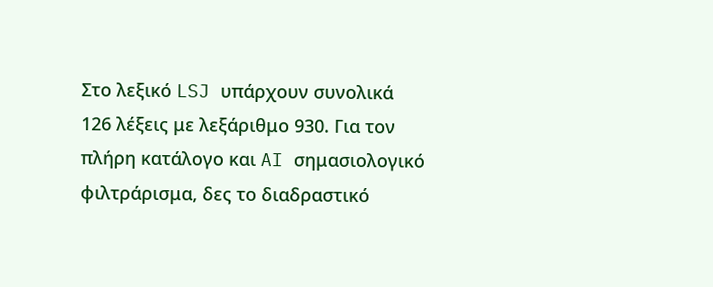Στο λεξικό LSJ υπάρχουν συνολικά 126 λέξεις με λεξάριθμο 930. Για τον πλήρη κατάλογο και AI σημασιολογικό φιλτράρισμα, δες το διαδραστικό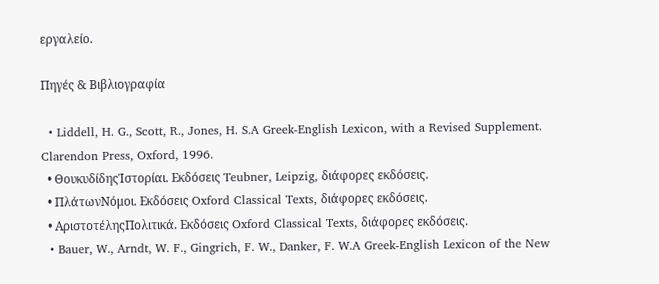εργαλείο.

Πηγές & Βιβλιογραφία

  • Liddell, H. G., Scott, R., Jones, H. S.A Greek-English Lexicon, with a Revised Supplement. Clarendon Press, Oxford, 1996.
  • ΘουκυδίδηςἹστορίαι. Εκδόσεις Teubner, Leipzig, διάφορες εκδόσεις.
  • ΠλάτωνΝόμοι. Εκδόσεις Oxford Classical Texts, διάφορες εκδόσεις.
  • ΑριστοτέληςΠολιτικά. Εκδόσεις Oxford Classical Texts, διάφορες εκδόσεις.
  • Bauer, W., Arndt, W. F., Gingrich, F. W., Danker, F. W.A Greek-English Lexicon of the New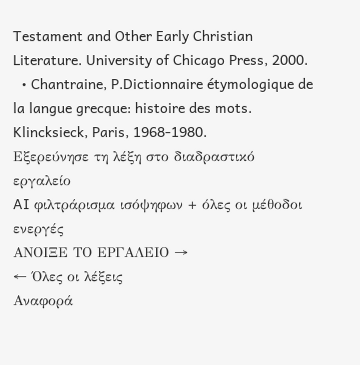Testament and Other Early Christian Literature. University of Chicago Press, 2000.
  • Chantraine, P.Dictionnaire étymologique de la langue grecque: histoire des mots. Klincksieck, Paris, 1968-1980.
Εξερεύνησε τη λέξη στο διαδραστικό εργαλείο
AI φιλτράρισμα ισόψηφων + όλες οι μέθοδοι ενεργές
ΑΝΟΙΞΕ ΤΟ ΕΡΓΑΛΕΙΟ →
← Όλες οι λέξεις
Αναφορά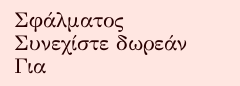Σφάλματος
Συνεχίστε δωρεάν
Για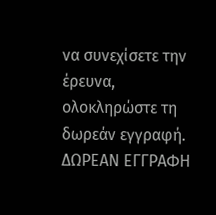να συνεχίσετε την έρευνα, ολοκληρώστε τη δωρεάν εγγραφή.
ΔΩΡΕΑΝ ΕΓΓΡΑΦΗ